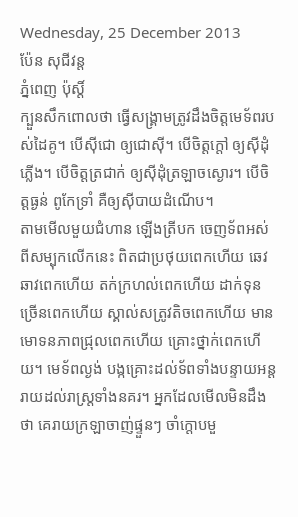Wednesday, 25 December 2013
ប៉ែន សុជីវន្ត
ភ្នំពេញ ប៉ុស្តិ៍
ក្បួនសឹកពោលថា ធ្វើសង្រ្គាមត្រូវដឹងចិត្តមេទ័ពរបស់ដៃគូ។ បើស៊ីជោ ឲ្យជោស៊ី។ បើចិត្តក្តៅ ឲ្យស៊ីដុំភ្លើង។ បើចិត្តត្រជាក់ ឲ្យស៊ីដុំត្រឡាចស្ងោរ។ បើចិត្តធ្ងន់ ពូកែទ្រាំ គឺឲ្យស៊ីបាយដំណើប។
តាមមើលមួយជំហាន ឡើងត្រីបក ចេញទ័ពអស់ពីសម្បុកលើកនេះ ពិតជាប្រថុយពេកហើយ ឆេវឆាវពេកហើយ តក់ក្រហល់ពេកហើយ ដាក់ទុនច្រើនពេកហើយ ស្គាល់សត្រូវតិចពេកហើយ មានមោទនភាពជ្រុលពេកហើយ គ្រោះថ្នាក់ពេកហើយ។ មេទ័ពល្ងង់ បង្កគ្រោះដល់ទ័ពទាំងបន្ទាយអន្តរាយដល់រាស្រ្តទាំងនគរ។ អ្នកដែលមើលមិនដឹងថា គេរាយក្រឡាចាញ់ផ្ទួនៗ ចាំក្តោបមួ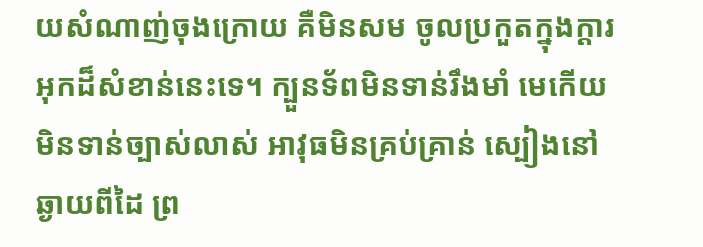យសំណាញ់ចុងក្រោយ គឺមិនសម ចូលប្រកួតក្នុងក្តារអុកដ៏សំខាន់នេះទេ។ ក្បួនទ័ពមិនទាន់រឹងមាំ មេកើយមិនទាន់ច្បាស់លាស់ អាវុធមិនគ្រប់គ្រាន់ ស្បៀងនៅឆ្ងាយពីដៃ ព្រ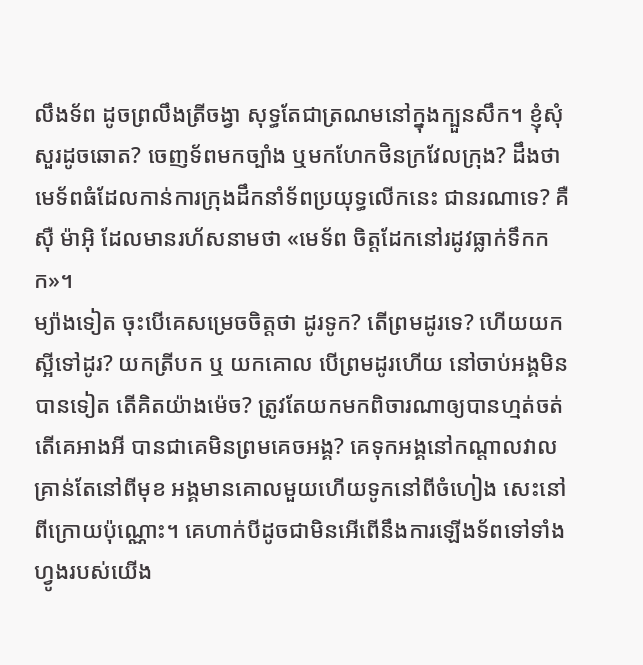លឹងទ័ព ដូចព្រលឹងត្រីចង្វា សុទ្ធតែជាត្រណមនៅក្នុងក្បួនសឹក។ ខ្ញុំសុំសួរដូចឆោត? ចេញទ័ពមកច្បាំង ឬមកហែកថិនក្រវែលក្រុង? ដឹងថា មេទ័ពធំដែលកាន់ការក្រុងដឹកនាំទ័ពប្រយុទ្ធលើកនេះ ជានរណាទេ? គឺ ស៊ឺ ម៉ាអ៊ិ ដែលមានរហ័សនាមថា «មេទ័ព ចិត្តដែកនៅរដូវធ្លាក់ទឹកកក»។
ម្យ៉ាងទៀត ចុះបើគេសម្រេចចិត្តថា ដូរទូក? តើព្រមដូរទេ? ហើយយកស្អីទៅដូរ? យកត្រីបក ឬ យកគោល បើព្រមដូរហើយ នៅចាប់អង្គមិនបានទៀត តើគិតយ៉ាងម៉េច? ត្រូវតែយកមកពិចារណាឲ្យបានហ្មត់ចត់ តើគេអាងអី បានជាគេមិនព្រមគេចអង្គ? គេទុកអង្គនៅកណ្តាលវាល គ្រាន់តែនៅពីមុខ អង្គមានគោលមួយហើយទូកនៅពីចំហៀង សេះនៅពីក្រោយប៉ុណ្ណោះ។ គេហាក់បីដូចជាមិនអើពើនឹងការឡើងទ័ពទៅទាំងហ្វូងរបស់យើង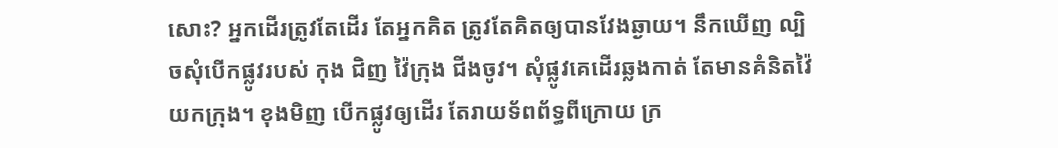សោះ? អ្នកដើរត្រូវតែដើរ តែអ្នកគិត ត្រូវតែគិតឲ្យបានវែងឆ្ងាយ។ នឹកឃើញ ល្បិចសុំបើកផ្លូវរបស់ កុង ជិញ វ៉ៃក្រុង ជីងចូវ។ សុំផ្លូវគេដើរឆ្លងកាត់ តែមានគំនិតវ៉ៃយកក្រុង។ ខុងមិញ បើកផ្លូវឲ្យដើរ តែរាយទ័ពព័ទ្ធពីក្រោយ ក្រ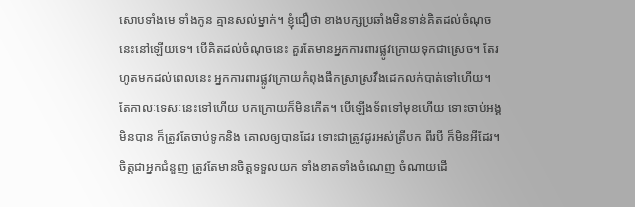សោបទាំងមេ ទាំងកូន គ្មានសល់ម្នាក់។ ខ្ញុំជឿថា ខាងបក្សប្រឆាំងមិនទាន់គិតដល់ចំណុចនេះនៅឡើយទេ។ បើគិតដល់ចំណុចនេះ គួរតែមានអ្នកការពារផ្លូវក្រោយទុកជាស្រេច។ តែរហូតមកដល់ពេលនេះ អ្នកការពារផ្លូវក្រោយកំពុងផឹកស្រាស្រវឹងដេកលក់បាត់ទៅហើយ។
តែកាលៈទេសៈនេះទៅហើយ បកក្រោយក៏មិនកើត។ បើឡើងទ័ពទៅមុខហើយ ទោះចាប់អង្គមិនបាន ក៏ត្រូវតែចាប់ទូកនិង គោលឲ្យបានដែរ ទោះជាត្រូវដូរអស់ត្រីបក ពីរបី ក៏មិនអីដែរ។ ចិត្តជាអ្នកជំនួញ ត្រូវតែមានចិត្តទទួលយក ទាំងខាតទាំងចំណេញ ចំណាយដើ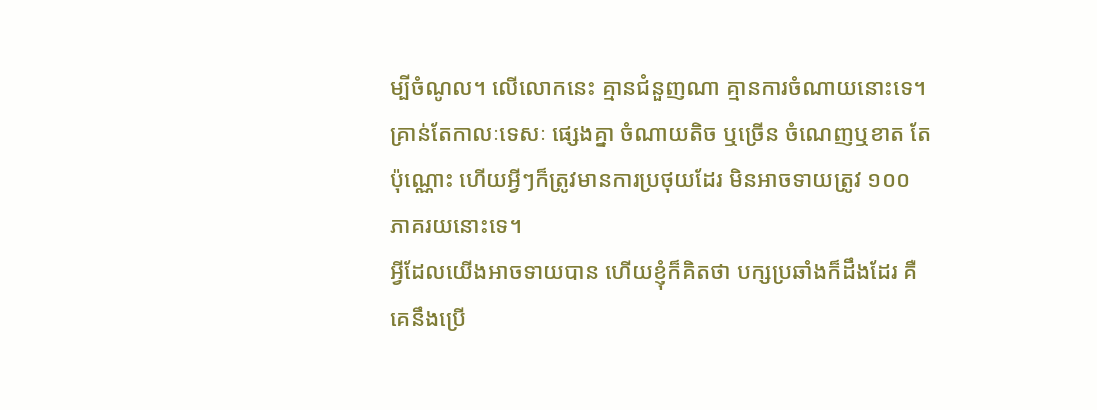ម្បីចំណូល។ លើលោកនេះ គ្មានជំនួញណា គ្មានការចំណាយនោះទេ។ គ្រាន់តែកាលៈទេសៈ ផ្សេងគ្នា ចំណាយតិច ឬច្រើន ចំណេញឬខាត តែប៉ុណ្ណោះ ហើយអ្វីៗក៏ត្រូវមានការប្រថុយដែរ មិនអាចទាយត្រូវ ១០០ ភាគរយនោះទេ។
អ្វីដែលយើងអាចទាយបាន ហើយខ្ញុំក៏គិតថា បក្សប្រឆាំងក៏ដឹងដែរ គឺគេនឹងប្រើ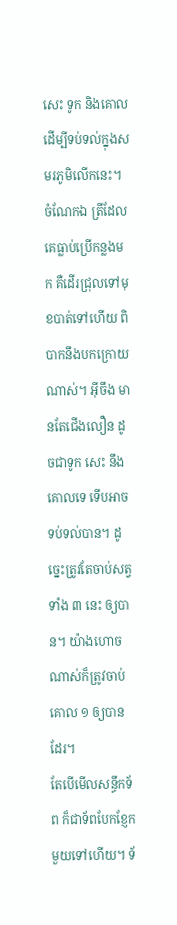សេះ ទូក និងគោលដើម្បីទប់ទល់ក្នុងសមរភូមិលើកនេះ។ ចំណែកឯ ត្រីដែលគេធ្លាប់ប្រើកន្លងមក គឺដើរជ្រុលទៅមុខបាត់ទៅហើយ ពិបាកនឹងបកក្រោយណាស់។ អ៊ីចឹង មានតែជើងលឿន ដូចជាទូក សេះ នឹងគោលទេ ទើបអាចទប់ទល់បាន។ ដូច្នេះត្រូវតែចាប់សត្វទាំង ៣ នេះ ឲ្យបាន។ យ៉ាងហោចណាស់ក៏ត្រូវចាប់គោល ១ ឲ្យបានដែរ។
តែបើមើលសន្ធឹកទ័ព ក៏ជាទ័ពបែកខ្ញែកមួយទៅហើយ។ ទ័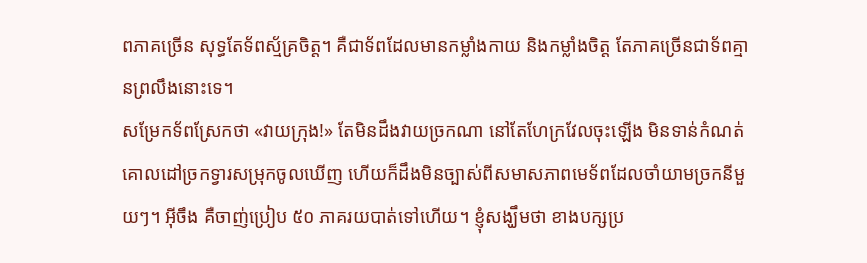ពភាគច្រើន សុទ្ធតែទ័ពស្ម័គ្រចិត្ត។ គឺជាទ័ពដែលមានកម្លាំងកាយ និងកម្លាំងចិត្ត តែភាគច្រើនជាទ័ពគ្មានព្រលឹងនោះទេ។
សម្រែកទ័ពស្រែកថា «វាយក្រុង!» តែមិនដឹងវាយច្រកណា នៅតែហែក្រវែលចុះឡើង មិនទាន់កំណត់គោលដៅច្រកទ្វារសម្រុកចូលឃើញ ហើយក៏ដឹងមិនច្បាស់ពីសមាសភាពមេទ័ពដែលចាំយាមច្រកនីមួយៗ។ អ៊ីចឹង គឺចាញ់ប្រៀប ៥០ ភាគរយបាត់ទៅហើយ។ ខ្ញុំសង្ឃឹមថា ខាងបក្សប្រ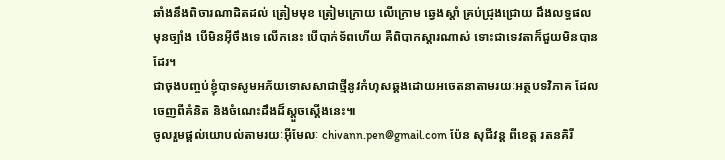ឆាំងនឹងពិចារណាដិតដល់ ត្រៀមមុខ ត្រៀមក្រោយ លើក្រោម ឆ្វេងស្តាំ គ្រប់ជ្រុងជ្រោយ ដឹងលទ្ធផលមុនច្បាំង បើមិនអ៊ីចឹងទេ លើកនេះ បើបាក់ទ័ពហើយ គឺពិបាកស្តារណាស់ ទោះជាទេវតាក៏ជួយមិនបានដែរ។
ជាចុងបញ្ចប់ខ្ញុំបាទសូមអភ័យទោសសាជាថ្មីនូវកំហុសឆ្គងដោយអចេតនាតាមរយៈអត្ថបទវិភាគ ដែលចេញពីគំនិត និងចំណេះដឹងដ៏ស្តួចស្តើងនេះ៕
ចូលរួមផ្ដល់យោបល់តាមរយៈអ៊ីមែលៈ chivann.pen@gmail.com ប៉ែន សុជីវន្ត ពីខេត្ត រតនគិរី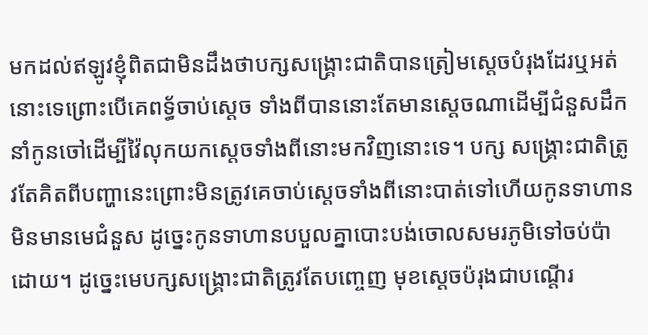មកដល់ឥឡូវខ្ញុំពិតជាមិនដឹងថាបក្សសង្គ្រោះជាតិបានត្រៀមស្តេចបំរុងដែរឬអត់នោះទេព្រោះបើគេពទ្ធ័ចាប់ស្តេច ទាំងពីបាននោះតែមានស្តេចណាដើម្បីជំនួសដឹកនាំកូនចៅដើម្បីវ៉ៃលុកយកស្តេចទាំងពីនោះមកវិញនោះទេ។ បក្ស សង្គ្រោះជាតិត្រូវតែគិតពីបញ្ហានេះព្រោះមិនត្រូវគេចាប់ស្តេចទាំងពីនោះបាត់ទៅហើយកូនទាហានមិនមានមេជំនួស ដូច្នេះកូនទាហានបបួលគ្នាបោះបង់ចោលសមរភូមិទៅចប់ប៉ាដោយ។ ដូច្នេះមេបក្សសង្គ្រោះជាតិត្រូវតែបញ្ចេញ មុខស្តេចប៉រុងជាបណ្តើរ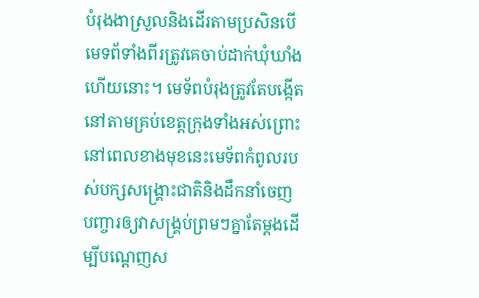បំរុងងាស្រួលនិងដើរតាមប្រសិនបើមេទព័ទាំងពីរត្រូវគេចាប់ដាក់ឃុំឃាំងហើយនោះ។ មេទ័ពបំរុងត្រូវតែបង្កើត នៅតាមគ្រប់ខេត្តក្រុងទាំងអស់ព្រោះនៅពេលខាងមុខនេះមេទ័ពកំពូលរបស់បក្សសង្គ្រោះជាតិនិងដឹកនាំចេញ បញ្ចារឲ្យវាសង្គ្រប់ព្រមៗគ្នាតែម្តងដើម្បីបណ្តេញស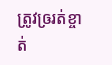ត្រូវឲ្ររត់ខ្ចាត់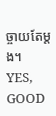ច្ចាយតែម្តង។
YES, GOOD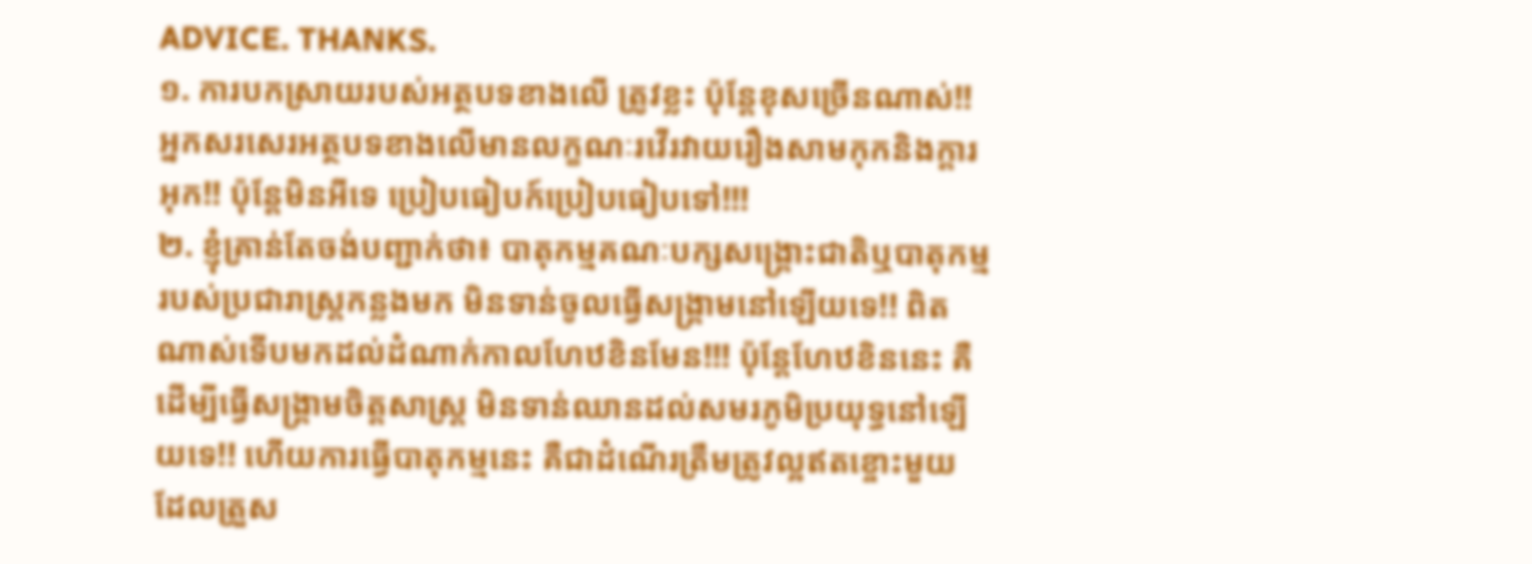ADVICE. THANKS.
១. ការបកស្រាយរបស់អត្ថបទខាងលើ ត្រូវខ្លះ ប៉ុន្តែខុសច្រើនណាស់!! អ្នកសរសេរអត្ថបទខាងលើមានលក្ខណៈរវើរវាយរឿងសាមកុកនិងក្តារអុក!! ប៉ុន្តែមិនអីទេ ប្រៀបធៀបក៍ប្រៀបធៀបទៅ!!!
២. ខ្ញុំគ្រាន់តែចង់បញ្ជាក់ថា៖ បាតុកម្មគណៈបក្សសង្រ្គោះជាតិឬបាតុកម្មរបស់ប្រជារាស្រ្តកន្លងមក មិនទាន់ចូលធ្វើសង្គ្រាមនៅឡើយទេ!! ពិតណាស់ទើបមកដល់ដំណាក់កាលហែឋខិនមែន!!! ប៉ុន្តែហែឋខិននេះ គឺដើម្បីធ្វើសង្រ្គាមចិត្តសាស្រ្ត មិនទាន់ឈានដល់សមរភូមិប្រយុទ្ធនៅឡើយទេ!! ហើយការធ្វើបាតុកម្មនេះ គឺជាដំណើរត្រឹមត្រូវល្អឥតខ្ចោះមួយ ដែលត្រួស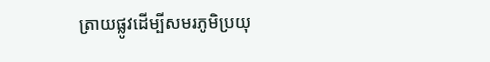ត្រាយផ្លូវដើម្បីសមរភូមិប្រយុ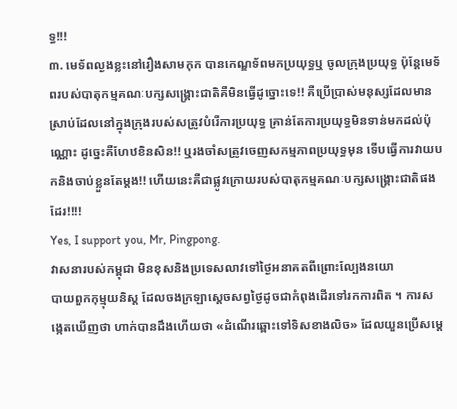ទ្ធ!!!
៣. មេទ័ពល្ងងខ្លះនៅរឿងសាមកុក បានកេណ្ឌទ័ពមកប្រយុទ្ធឬ ចូលក្រុងប្រយុទ្ធ ប៉ុន្តែមេទ័ពរបស់បាតុកម្មគណៈបក្សសង្រ្គោះជាតិគឺមិនធ្វើដូច្នោះទេ!! គឺប្រើប្រាស់មនុស្សដែលមានស្រាប់ដែលនៅក្នុងក្រុងរបស់សត្រូវបំរើការប្រយុទ្ធ គ្រាន់តែការប្រយុទ្ធមិនទាន់មកដល់ប៉ុណ្ណោះ ដូច្នេះគឺហែឋខិនសិន!! ឬរងចាំសត្រូវចេញសកម្មភាពប្រយុទ្ធមុន ទើបធ្វើការវាយបកនិងចាប់ខ្លួនតែម្តង!! ហើយនេះគឺជាផ្លូវក្រោយរបស់បាតុកម្មគណៈបក្សសង្រ្គោះជាតិផងដែរ!!!!
Yes, I support you, Mr, Pingpong.
វាសនារបស់កម្ពុជា មិនខុសនិងប្រទេសលាវទៅថ្ងៃអនាគតពីព្រោះល្បែងនយោ
បាយពួកកុម្មុយនិស្ត ដែលចងក្រឡាស្តេចសព្វថ្ងៃដូចជាកំពុងដើរទៅរកការពិត ។ ការសង្កេតឃើញថា ហាក់បានដឹងហើយថា «ដំណើរឆ្ពោះទៅទិសខាងលិច» ដែលយួនប្រើសម្តេ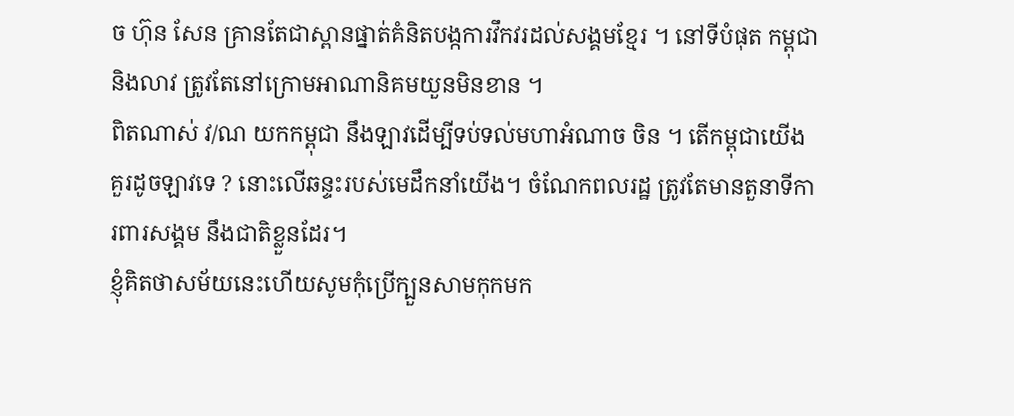ច ហ៊ុន សែន គ្រានតែជាស្ពានផ្នាត់គំនិតបង្កការវឹកវរដល់សង្គមខ្មែរ ។ នៅទីបំផុត កម្ពុជា និងលាវ ត្រូវតែនៅក្រោមអាណានិគមយួនមិនខាន ។
ពិតណាស់ វ/ណ យកកម្ពុជា នឹងឡាវដើម្បីទប់ទល់មហាអំណាច ចិន ។ តើកម្ពុជាយើងគួរដូចឡាវទេ ? នោះលើឆន្ទះរបស់មេដឹកនាំយើង។ ចំណែកពលរដ្ឋ ត្រូវតែមានតួនាទីការពារសង្គម នឹងជាតិខ្លួនដែរ។
ខ្ញុំគិតថាសម័យនេះហើយសូមកុំប្រើក្បួនសាមកុកមក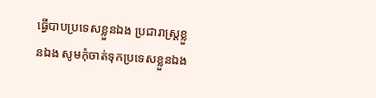ធ្វើបាបប្រទេសខ្លួនឯង ប្រជារាស្រ្តខ្លួនឯង សូមកុំចាត់ទុកប្រទេសខ្លួនឯង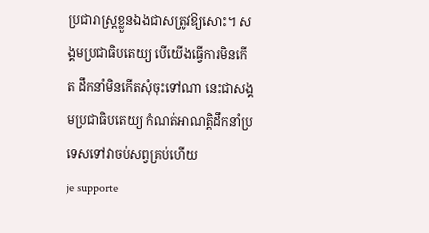ប្រជារាស្រ្តខ្លួនឯងជាសត្រូវឱ្យសោះ។ សង្គមប្រជាធិបតេយ្យ បើយើងធ្វើការមិនកើត ដឹកនាំមិនកើតសុំចុះទៅណា នេះជាសង្គមប្រជាធិបតេយ្យ កំណត់អាណត្តិដឹកនាំប្រទេសទៅវាចប់សព្វគ្រប់ហើយ
je supporte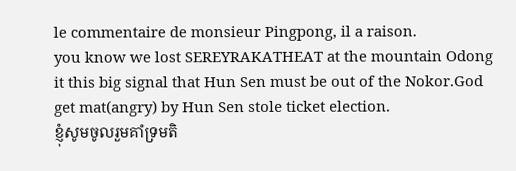le commentaire de monsieur Pingpong, il a raison.
you know we lost SEREYRAKATHEAT at the mountain Odong it this big signal that Hun Sen must be out of the Nokor.God get mat(angry) by Hun Sen stole ticket election.
ខ្ញុំសូមចូលរួមគាំទ្រមតិ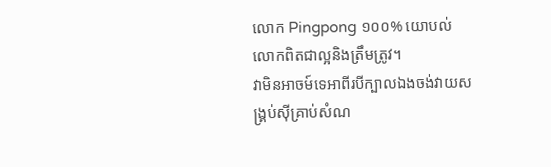លោក Pingpong ១០០% យោបល់លោកពិតជាល្អនិងត្រឹមត្រូវ។
វាមិនឣាចម៍ទេឣាពីរបីក្បាលឯងចង់វាយសង្រ្គប់ស៊ីគ្រាប់សំណ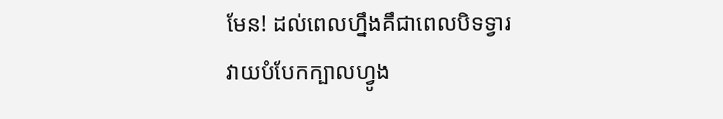មែន! ដល់ពេលហ្នឹងគឹជាពេលបិទទ្វារ
វាយបំបែកក្បាលហ្វូង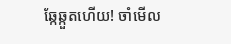ឆ្កែឆ្កួតហើយ! ចាំមើល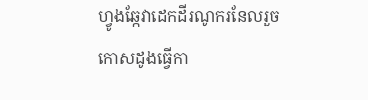ហ្វូងឆ្កែវាដេកដីរណូករនែលរួចកោសដូងធ្វើកា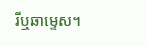រីឬឆាម្ទេស។